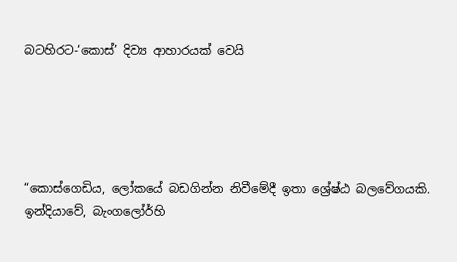බටහිරට-‘කොස්’ දිව්‍ය ආහාරයක් වෙයි





“කොස්ගෙඩිය, ලෝකයේ බඩගින්න නිවීමේදී ඉතා ශ්‍රේෂ්ඨ බලවේගයකි. ඉන්දියාවේ, බැංගලෝර්හි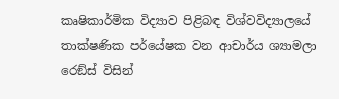කෘෂිකාර්මික විද්‍යාව පිළිබඳ විශ්වවිද්‍යාලයේ තාක්ෂණික පර්යේෂක වන ආචාර්ය ශ්‍යාමලා රෙඞ්ස් විසින්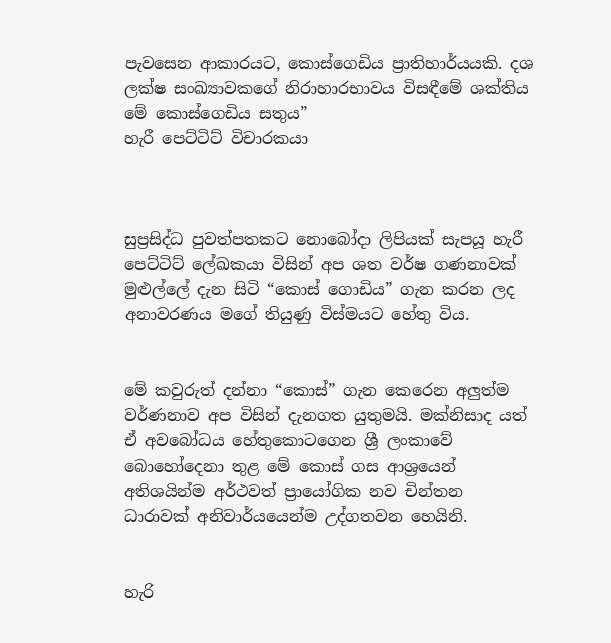පැවසෙන ආකාරයට, කොස්ගෙඩිය ප්‍රාතිහාර්යයකි. දශ ලක්ෂ සංඛ්‍යාවකගේ නිරාහාරභාවය විසඳීමේ ශක්තිය මේ කොස්ගෙඩිය සතුය”
හැරී පෙට්ටිට් විචාරකයා



සුප්‍රසිද්ධ පුවත්පතකට නොබෝදා ලිපියක් සැපයූ හැරී පෙට්ටිට් ලේඛකයා විසින් අප ශත වර්ෂ ගණනාවක් මුළුල්ලේ දැන සිටි “කොස් ගොඩිය” ගැන කරන ලද අනාවරණය මගේ තියුණු විස්මයට හේතු විය.


මේ කවුරුත් දන්නා “කොස්” ගැන කෙරෙන අලුත්ම වර්ණනාව අප විසින් දැනගත යුතුමයි. මක්නිසාද යත් ඒ අවබෝධය හේතුකොටගෙන ශ්‍රී ලංකාවේ බොහෝදෙනා තුළ මේ කොස් ගස ආශ්‍රයෙන් අතිශයින්ම අර්ථවත් ප්‍රායෝගික නව චින්තන ධාරාවක් අනිවාර්යයෙන්ම උද්ගතවන හෙයිනි.


හැරි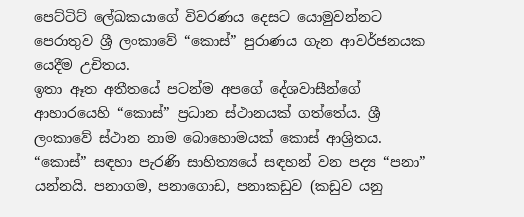පෙට්ටිට් ලේඛකයාගේ විවරණය දෙසට යොමුවන්නට පෙරාතුව ශ්‍රී ලංකාවේ “කොස්” පුරාණය ගැන ආවර්ජනයක යෙදීම උචිතය.
ඉතා ඈත අතීතයේ පටන්ම අපගේ දේශවාසීන්ගේ ආහාරයෙහි “කොස්” ප්‍රධාන ස්ථානයක් ගත්තේය. ශ්‍රී ලංකාවේ ස්ථාන නාම බොහොමයක් කොස් ආශ්‍රිතය.        “කොස්” සඳහා පැරණි සාහිත්‍යයේ සඳහන් වන පද්‍ය “පනා” යන්නයි. පනාගම, පනාගොඩ, පනාකඩුව (කඩුව යනු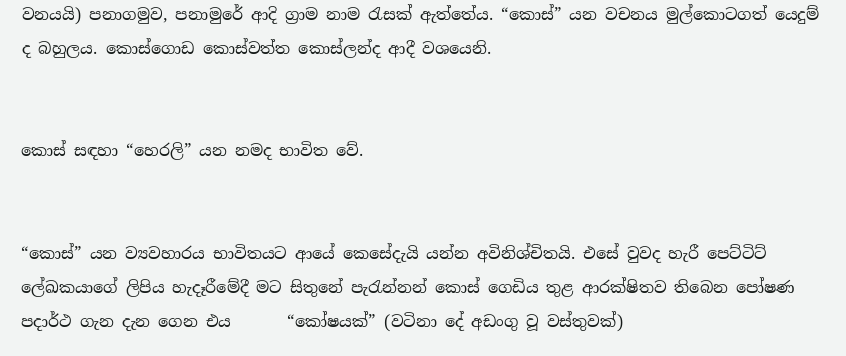වනයයි) පනාගමුව, පනාමුරේ ආදි ග්‍රාම නාම රැසක් ඇත්තේය. “කොස්” යන වචනය මුල්කොටගත් යෙදුම් ද බහුලය. කොස්ගොඩ කොස්වත්ත කොස්ලන්ද ආදී වශයෙනි.


කොස් සඳහා “හෙරලි” යන නමද භාවිත වේ.


“කොස්” යන ව්‍යවහාරය භාවිතයට ආයේ කෙසේදැයි යන්න අවිනිශ්චිතයි. එසේ වුවද හැරී පෙට්ටිට් ලේඛකයාගේ ලිපිය හැදෑරීමේදී මට සිතුනේ පැරැන්නන් කොස් ගෙඩිය තුළ ආරක්ෂිතව තිබෙන පෝෂණ පදාර්ථ ගැන දැන ගෙන එය       “කෝෂයක්” (වටිනා දේ අඩංගු වූ වස්තුවක්)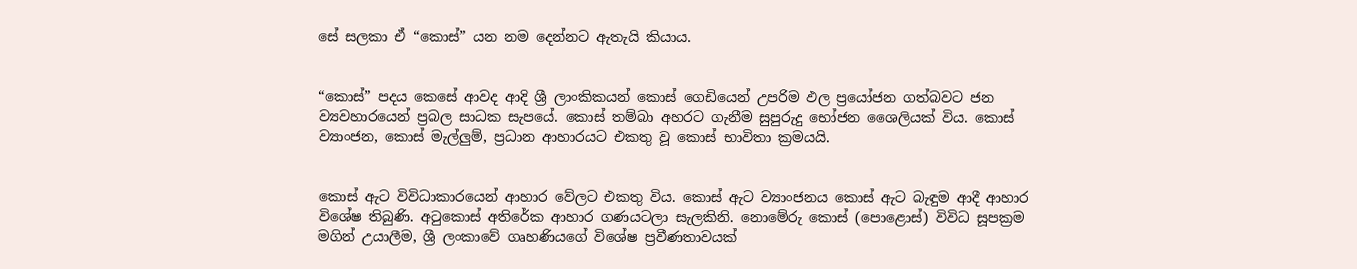සේ සලකා ඒ “කොස්” යන නම දෙන්නට ඇතැයි කියාය.


“කොස්” පදය කෙසේ ආවද ආදි ශ්‍රී ලාංකිකයන් කොස් ගෙඩියෙන් උපරිම ඵල ප්‍රයෝජන ගත්බවට ජන ව්‍යවහාරයෙන් ප්‍රබල සාධක සැපයේ. කොස් තම්බා අහරට ගැනීම සුපුරුදු භෝජන ශෛලියක් විය. කොස් ව්‍යාංජන, කොස් මැල්ලුම්, ප්‍රධාන ආහාරයට එකතු වූ කොස් භාවිතා ක්‍රමයයි.


කොස් ඇට විවිධාකාරයෙන් ආහාර වේලට එකතු විය. කොස් ඇට ව්‍යාංජනය කොස් ඇට බැඳුම ආදී ආහාර විශේෂ තිබුණි. අටුකොස් අතිරේක ආහාර ගණයටලා සැලකිනි. නොමේරු කොස් (පොළොස්) විවිධ සූපක්‍රම මගින් උයාලීම, ශ්‍රී ලංකාවේ ගෘහණියගේ විශේෂ ප්‍රවීණතාවයක්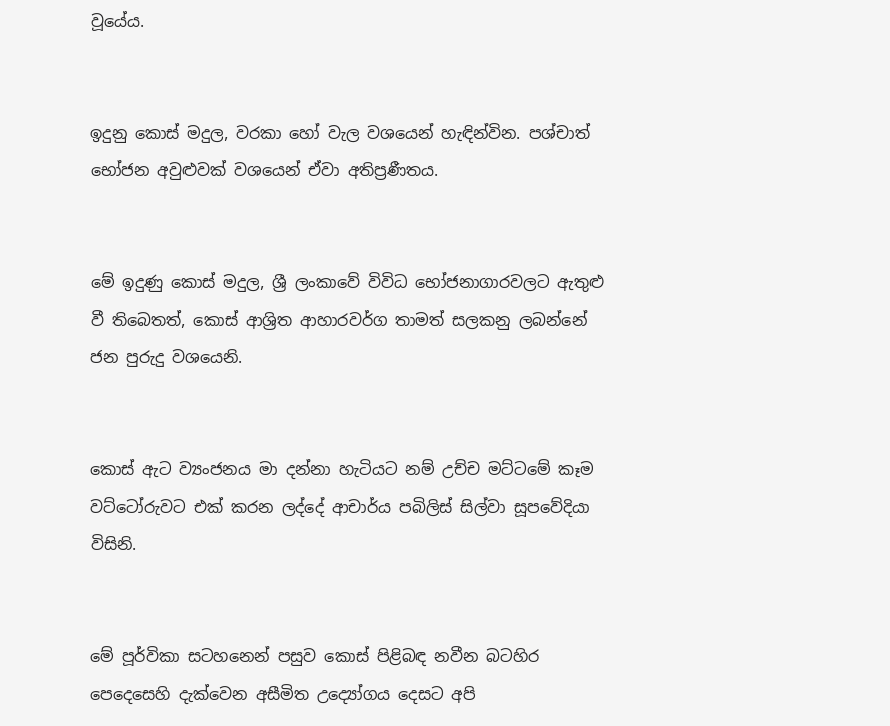වූයේය.


ඉදුනු කොස් මදුල, වරකා හෝ වැල වශයෙන් හැඳින්වින. පශ්චාත් භෝජන අවුළුවක් වශයෙන් ඒවා අතිප්‍රණීතය.


මේ ඉදුණු කොස් මදුල, ශ්‍රී ලංකාවේ විවිධ භෝජනාගාරවලට ඇතුළු වී තිබෙතත්, කොස් ආශ්‍රිත ආහාරවර්ග තාමත් සලකනු ලබන්නේ ජන පුරුදු වශයෙනි.


කොස් ඇට ව්‍යංජනය මා දන්නා හැටියට නම් උච්ච මට්ටමේ කෑම වට්ටෝරුවට එක් කරන ලද්දේ ආචාර්ය පබිලිස් සිල්වා සූපවේදියා විසිනි.


මේ පූර්විකා සටහනෙන් පසුව කොස් පිළිබඳ නවීන බටහිර පෙදෙසෙහි දැක්වෙන අසීමිත උද්‍යෝගය දෙසට අපි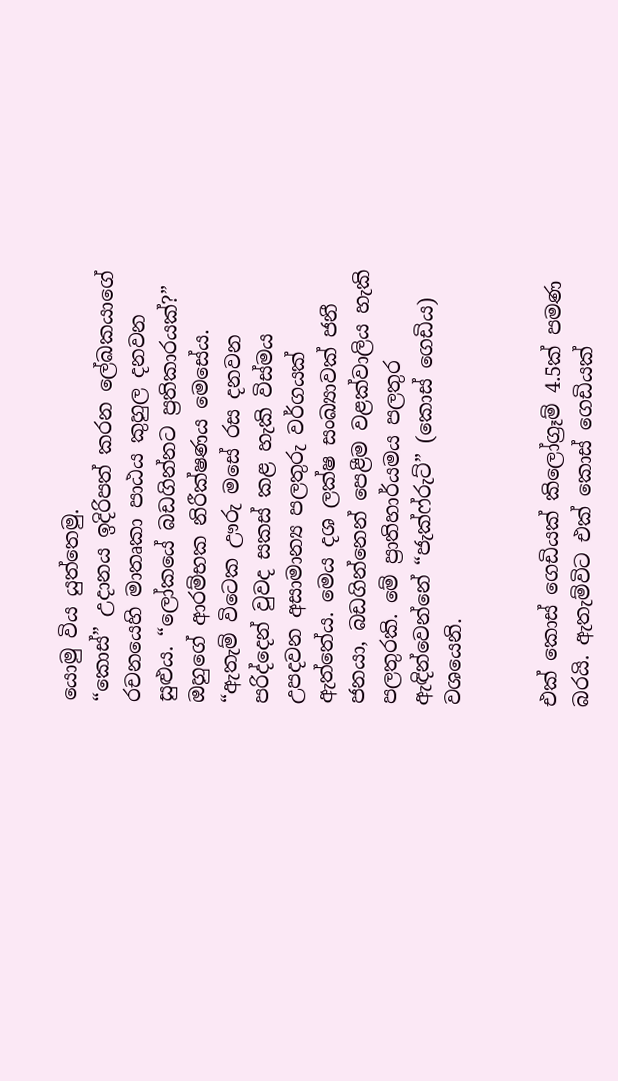යොමු විය යුත්තෙමු.
“කොස්” උදානය ඉදිරිපත් කරන ලේඛකයාගේ රචනයෙහි මාතෘකා පාඨය කුහුල දනවන සුළුය. “ලෝකයේ බඩගින්නට ප්‍රතිකාරයක්?”
ඔහුගේ ආරම්භක නිරීක්ෂණය මෙසේය. “ඇතැම් විටෙක ඌරු මසේ රස දනවන පරිද්දෙන් වුවද සකස් කළ හැකි විස්මය උපදවන අසාමාන්‍ය පලතුරු වර්ගයක් ඇත්තේය. මෙය දශ ලක්ෂ සංඛ්‍යාවක් ජනී ජනයා, බඩගින්නෙන් පෙළීම වළක්වාලිය හැකි පලතුරකි. මේ ප්‍රාතිහාර්යමය පලතුර ඇඳින්වෙන්නේ “ජැක්ෆ්රුට්” (කොස් ගෙඩිය) වශයෙනි.


එක් කොස් ගෙඩියක් කිලෝග්‍රෑම් 4.5ක් පමණ බරයි. ඇතැම්විට එක් කොස් ගෙඩියක්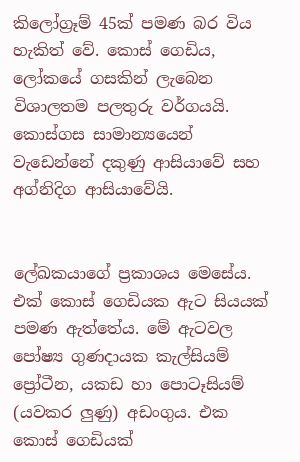කිලෝග්‍රෑම් 45ක් පමණ බර විය හැකිත් වේ. කොස් ගෙඩිය, ලෝකයේ ගසකින් ලැබෙන විශාලතම පලතුරු වර්ගයයි. කොස්ගස සාමාන්‍යයෙන් වැඩෙන්නේ දකුණු ආසියාවේ සහ අග්නිදිග ආසියාවේයි.


ලේඛකයාගේ ප්‍රකාශය මෙසේය. එක් කොස් ගෙඩියක ඇට සියයක් පමණ ඇත්තේය. මේ ඇටවල පෝෂ්‍ය ගුණදායක කැල්සියම් ප්‍රෝටීන, යකඩ හා පොටෑසියම් (යවකර ලුණු) අඩංගුය. එක කොස් ගෙඩියක්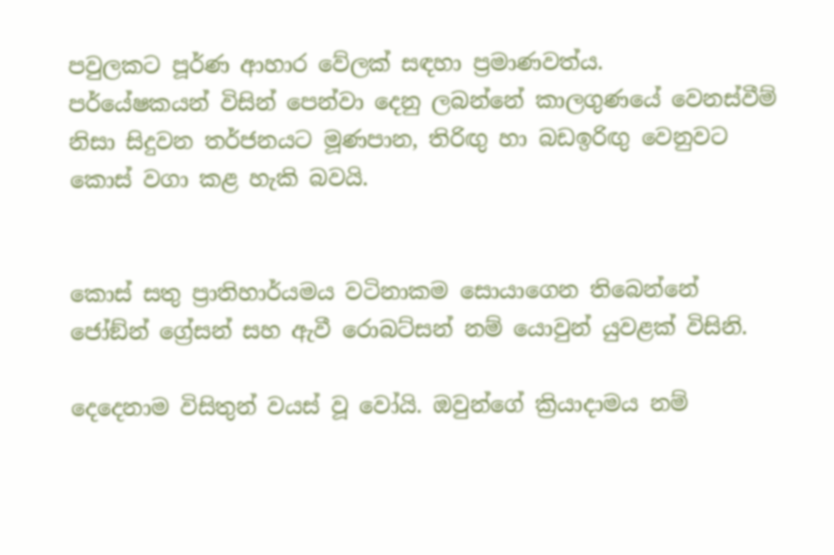පවුලකට පූර්ණ ආහාර වේලක් සඳහා ප්‍රමාණවත්ය.
පර්යේෂකයන් විසින් පෙන්වා දෙනු ලබන්නේ කාලගුණයේ වෙනස්වීම් නිසා සිදුවන තර්ජනයට මූණපාන, තිරිඟු හා බඩඉරිඟු වෙනුවට කොස් වගා කළ හැකි බවයි.


කොස් සතු ප්‍රාතිහාර්යමය වටිනාකම සොයාගෙන තිබෙන්නේ ජෝඞ්න් ග්‍රේසන් සහ ඇවී රොබට්සන් නම් යොවුන් යුවළක් විසිනි.

දෙදෙනාම විසිතුන් වයස් වූ වෝයි. ඔවුන්ගේ ක්‍රියාදාමය නම්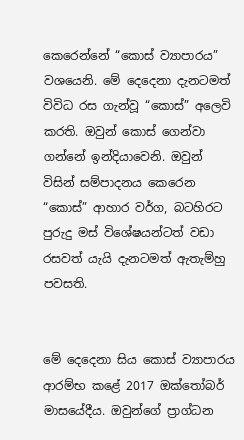කෙරෙන්නේ “කොස් ව්‍යාපාරය” වශයෙනි. මේ දෙදෙනා දැනටමත් විවිධ රස ගැන්වූ “කොස්” අලෙවි කරති. ඔවුන් කොස් ගෙන්වා ගන්නේ ඉන්දියාවෙනි. ඔවුන් විසින් සම්පාදනය කෙරෙන “කොස්” ආහාර වර්ග, බටහිරට පුරුදු මස් විශේෂයන්ටත් වඩා රසවත් යැයි දැනටමත් ඇතැම්හු පවසති.


මේ දෙදෙනා සිය කොස් ව්‍යාපාරය ආරම්භ කළේ 2017 ඔක්තෝබර් මාසයේදීය. ඔවුන්ගේ ප්‍රාග්ධන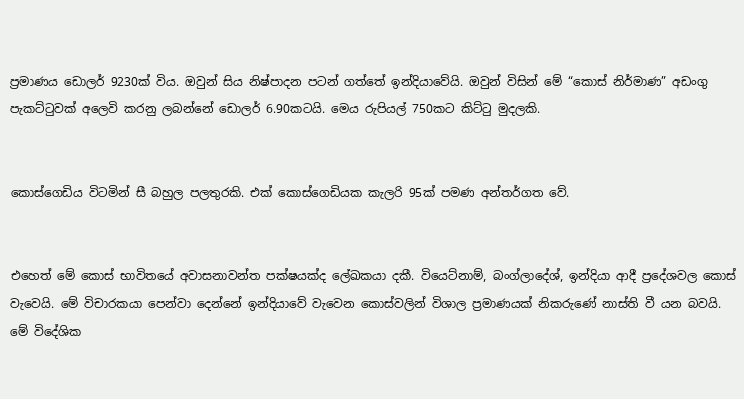ප්‍රමාණය ඩොලර් 9230ක් විය. ඔවුන් සිය නිෂ්පාදන පටන් ගත්තේ ඉන්දියාවේයි. ඔවුන් විසින් මේ “කොස් නිර්මාණ” අඩංගු පැකට්ටුවක් අලෙවි කරනු ලබන්නේ ඩොලර් 6.90කටයි. මෙය රුපියල් 750කට කිට්ටු මුදලකි.


කොස්ගෙඩිය විටමින් සී බහුල පලතුරකි. එක් කොස්ගෙඩියක කැලරි 95ක් පමණ අන්තර්ගත වේ.


එහෙත් මේ කොස් භාවිතයේ අවාසනාවන්ත පක්ෂයක්ද ලේඛකයා දකී. වියෙට්නාම්, බංග්ලාදේශ්, ඉන්දියා ආදී ප්‍රදේශවල කොස් වැවෙයි. මේ විචාරකයා පෙන්වා දෙන්නේ ඉන්දියාවේ වැවෙන කොස්වලින් විශාල ප්‍රමාණයක් නිකරුණේ නාස්ති වී යන බවයි.
මේ විදේශික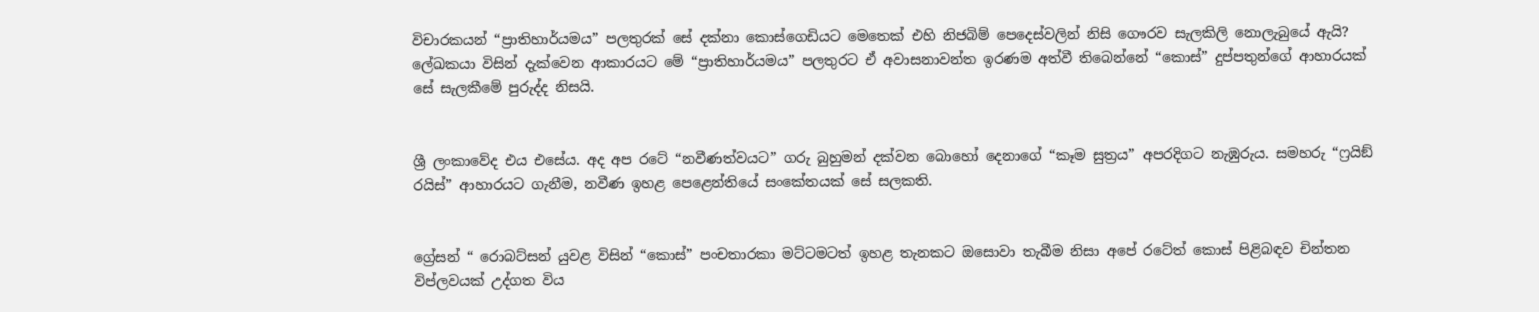විචාරකයන් “ප්‍රාතිහාර්යමය” පලතුරක් සේ දක්නා කොස්ගෙඩියට මෙතෙක් එහි නිජබිම් පෙදෙස්වලින් නිසි ගෞරව සැලකිලි නොලැබුයේ ඇයි? ලේඛකයා විසින් දැක්වෙන ආකාරයට මේ “ප්‍රාතිහාර්යමය” පලතුරට ඒ අවාසනාවන්ත ඉරණම අත්වී තිබෙන්නේ “කොස්” දුප්පතුන්ගේ ආහාරයක් සේ සැලකීමේ පුරුද්ද නිසයි.


ශ්‍රී ලංකාවේද එය එසේය. අද අප රටේ “නවීණත්වයට” ගරු බුහුමන් දක්වන බොහෝ දෙනාගේ “කෑම සුත්‍රය” අපරදිගට නැඹුරුය. සමහරු “ෆ්‍රයිඞ් රයිස්” ආහාරයට ගැනීම, නවීණ ඉහළ පෙළෙන්තියේ සංකේතයක් සේ සලකති.


ග්‍රේසන් “ රොබට්සන් යුවළ විසින් “කොස්” පංචතාරකා මට්ටමටත් ඉහළ තැනකට ඔසොවා තැබීම නිසා අපේ රටේත් කොස් පිළිබඳව චින්තන විප්ලවයක් උද්ගත විය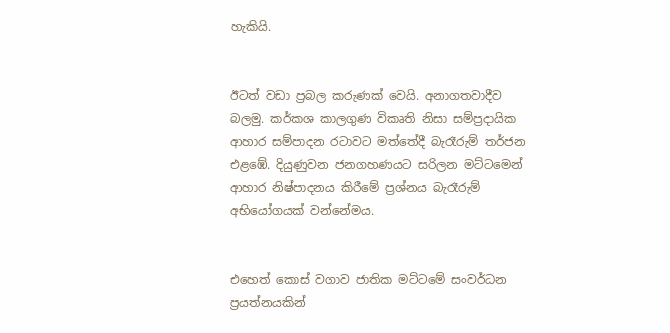හැකියි.


ඊටත් වඩා ප්‍රබල කරුණක් වෙයි. අනාගතවාදීව බලමු. කර්කශ කාලගුණ විකෘති නිසා සම්ප්‍රදායික ආහාර සම්පාදන රටාවට මත්තේදී බැරෑරුම් තර්ජන එළඹේ. දියුණුවන ජනගහණයට සරිලන මට්ටමෙන් ආහාර නිෂ්පාදනය කිරීමේ ප්‍රශ්නය බැරෑරුම් අභියෝගයක් වන්නේමය.


එහෙත් කොස් වගාව ජාතික මට්ටමේ සංවර්ධන ප්‍රයත්නයකින්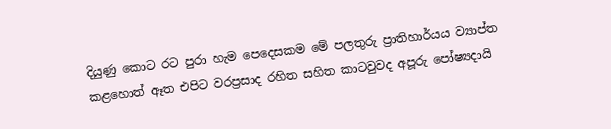දියුණු කොට රට පුරා හැම පෙදෙසකම මේ පලතුරු ප්‍රාතිහාර්යය ව්‍යාප්ත කළහොත් ඈත එපිට වරප්‍රසාද රහිත සහිත කාටවුවද අපූරු පෝෂ්‍යදායි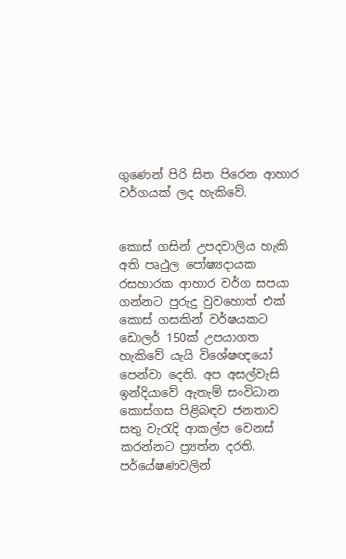ගුණෙන් පිරි සිත පිරෙන ආහාර වර්ගයක් ලද හැකිවේ.


කොස් ගසින් උපදවාලිය හැකි අති පෘථුල පෝෂ්‍යදායක රසහාරක ආහාර වර්ග සපයා ගන්නට පුරුදු වුවහොත් එක් කොස් ගසකින් වර්ෂයකට ඩොලර් 150ක් උපයාගත හැකිවේ යැයි විශේෂඥයෝ පෙන්වා දෙති. අප අසල්වැසි ඉන්දියාවේ ඇතැම් සංවිධාන කොස්ගස පිළිබඳව ජනතාව සතු වැරැදි ආකල්ප වෙනස් කරන්නට ප්‍ර්‍යත්න දරති. පර්යේෂණවලින්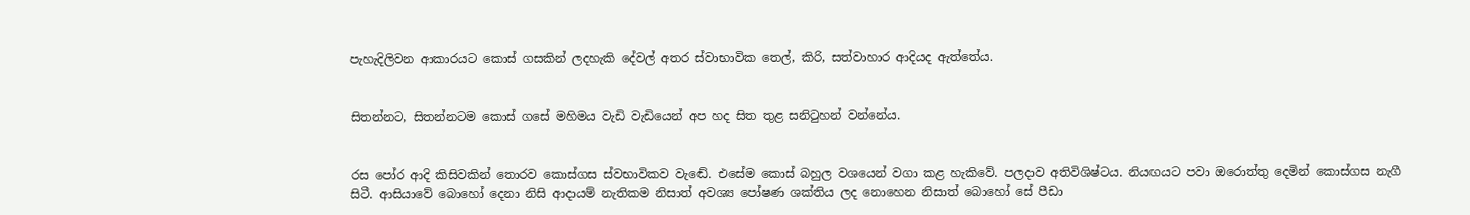පැහැදිලිවන ආකාරයට කොස් ගසකින් ලදහැකි දේවල් අතර ස්වාභාවික තෙල්, කිරි, සත්වාහාර ආදියද ඇත්තේය.


සිතන්නට, සිතන්නටම කොස් ගසේ මහිමය වැඩි වැඩියෙන් අප හද සිත තුළ සනිටුහන් වන්නේය.


රස පෝර ආදි කිසිවකින් තොරව කොස්ගස ස්වභාවිකව වැඬේ. එසේම කොස් බහුල වශයෙන් වගා කළ හැකිවේ. පලදාව අතිවිශිෂ්ටය. නියඟයට පවා ඔරොත්තු දෙමින් කොස්ගස නැගී සිටී. ආසියාවේ බොහෝ දෙනා නිසි ආදායම් නැතිකම නිසාත් අවශ්‍ය පෝෂණ ශක්තිය ලද නොහෙන නිසාත් බොහෝ සේ පීඩා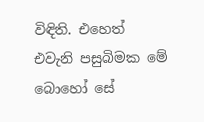විඳිති. එහෙත් එවැනි පසුබිමක මේ බොහෝ සේ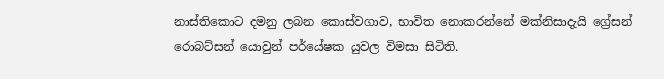නාස්තිකොට දමනු ලබන කොස්වගාව, භාවිත නොකරන්නේ මක්නිසාදැයි ග්‍රේසන් රොබට්සන් යොවුන් පර්යේෂක යුවල විමසා සිටිති.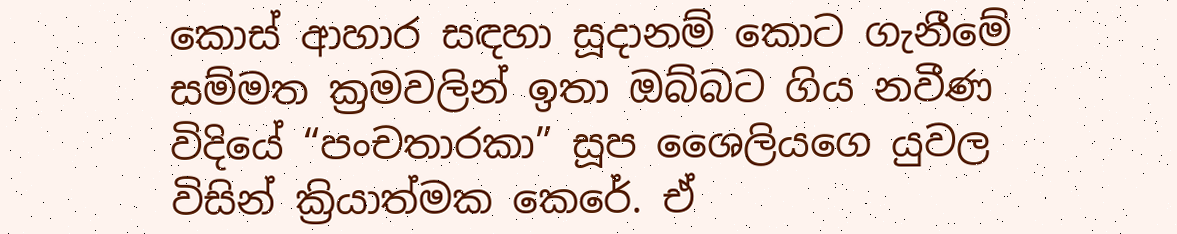කොස් ආහාර සඳහා සූදානම් කොට ගැනීමේ සම්මත ක්‍රමවලින් ඉතා ඔබ්බට ගිය නවීණ විදියේ “පංචතාරකා” සූප ශෛලියගෙ යුවල විසින් ක්‍රියාත්මක කෙරේ. ඒ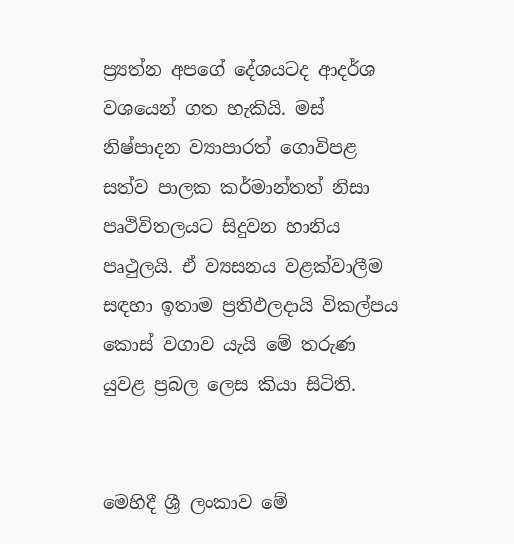ප්‍ර්‍යත්න අපගේ දේශයටද ආදර්ශ වශයෙන් ගත හැකියි. මස් නිෂ්පාදන ව්‍යාපාරත් ගොවිපළ සත්ව පාලක කර්මාන්තත් නිසා පෘථිවිතලයට සිදුවන හානිය පෘථුලයි. ඒ ව්‍යසනය වළක්වාලීම සඳහා ඉතාම ප්‍රතිඵලදායි විකල්පය කොස් වගාව යැයි මේ තරුණ යුවළ ප්‍රබල ලෙස කියා සිටිති.


මෙහිදී ශ්‍රී ලංකාව මේ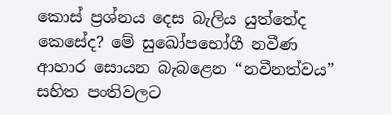කොස් ප්‍රශ්නය දෙස බැලිය යුත්තේද කෙසේද? මේ සුඛෝපභෝගී නවීණ ආහාර සොයන බැබළෙන “නවීනත්වය” සහිත පංතිවලට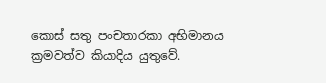කොස් සතු පංචතාරකා අභිමානය ක්‍රමවත්ව කියාදිය යුතුවේ.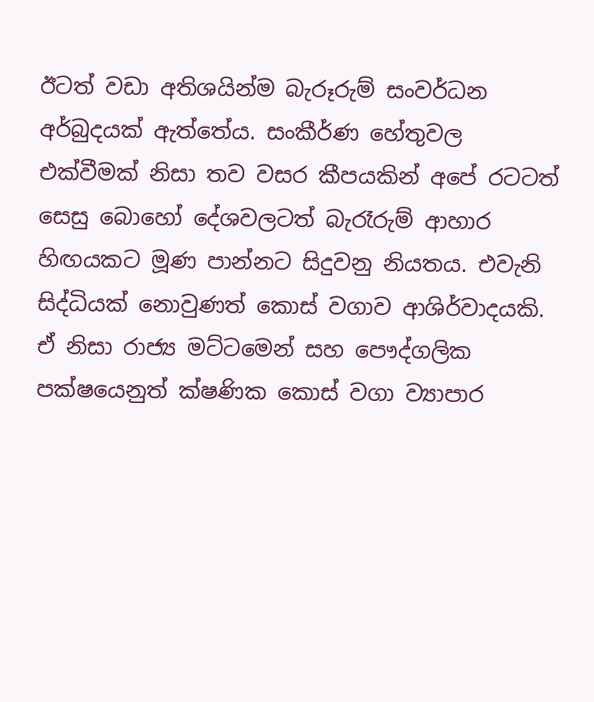ඊටත් වඩා අතිශයින්ම බැරූරුම් සංවර්ධන අර්බුදයක් ඇත්තේය. සංකීර්ණ හේතුවල එක්වීමක් නිසා තව වසර කීපයකින් අපේ රටටත් සෙසු බොහෝ දේශවලටත් බැරෑරුම් ආහාර හිඟයකට මූණ පාන්නට සිදුවනු නියතය. එවැනි සිද්ධියක් නොවුණත් කොස් වගාව ආශිර්වාදයකි. ඒ නිසා රාජ්‍ය මට්ටමෙන් සහ පෞද්ගලික පක්ෂයෙනුත් ක්ෂණික කොස් වගා ව්‍යාපාර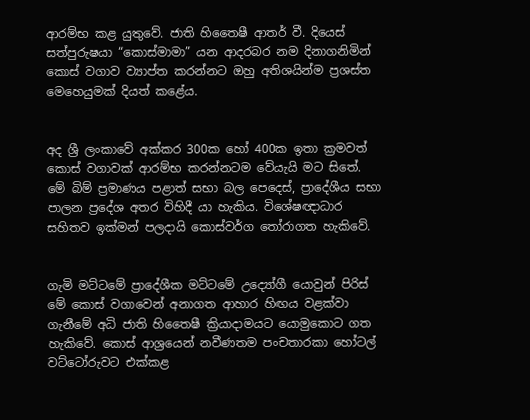ආරම්භ කළ යුතුවේ. ජාති හිතෛෂී ආතර් වී. දියෙස් සත්පුරුෂයා “කොස්මාමා” යන ආදරබර නම දිනාගනිමින් කොස් වගාව ව්‍යාප්ත කරන්නට ඔහු අතිශයින්ම ප්‍රශස්ත මෙහෙයුමක් දියත් කළේය.


අද ශ්‍රී ලංකාවේ අක්කර 300ක හෝ 400ක ඉතා ක්‍රමවත් කොස් වගාවක් ආරම්භ කරන්නටම වේයැයි මට සිතේ. මේ බිම් ප්‍රමාණය පළාත් සභා බල පෙදෙස්, ප්‍රාදේශීය සභා පාලන ප්‍රදේශ අතර විහිදී යා හැකිය. විශේෂඥාධාර සහිතව ඉක්මන් පලදායි කොස්වර්ග තෝරාගත හැකිවේ.


ගැමි මට්ටමේ ප්‍රාදේශීක මට්ටමේ උද්‍යෝගී යොවුන් පිරිස් මේ කොස් වගාවෙන් අනාගත ආහාර හිඟය වළක්වා ගැනීමේ අධි ජාති හිතෛෂී ක්‍රියාදාමයට යොමුකොට ගත හැකිවේ. කොස් ආශ්‍රයෙන් නවීණතම පංචතාරකා හෝටල් වට්ටෝරුවට එක්කළ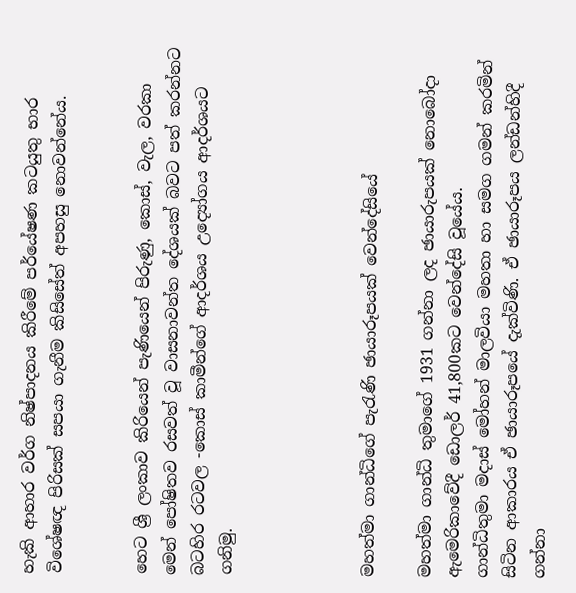හැකි ආහාර වර්ග නිෂ්පාදනය කිරීමේ පර්යේෂණ කටයුතු භාර විශේෂඥ පිරිසක් සපයා ගැනීම කිසිසේත් අපහසු නොවන්නේය.


හෙට ශ්‍රී ලංකාව කිරියෙන් පැණියෙන් පිරුණු, කොස්, වැල, වරකා මෙන් පෝෂිතව රසවත් වූ වාසනාවන්ත දේශයක් බවට පත් කරන්නට බටහිර රටවල -කොස් කාමීන්ගේ ආදර්ශය උද්‍යෝගය ආදර්ශයට ගනිමු.




මහත්මා ගාන්ධිගේ පැරැණි ඡායාරූපයක් වෙන්දේසියේ

මහත්මා ගාන්ධි තුමාගේ 1931 ගන්නා ලද ඡායාරුපයක් නොබෝදා ඇමෙරිකාවේදී ඩොලර් 41,800කට වෙන්දේසි වූයේය.
ගාන්ධිතුමා මදාස් මෝහන් මාලවියා මහතා හා සමග ගමන් කරමින් සිටින ආකාරය ඒ ඡායාරූපයේ දැක්විණි. ඒ ඡායාරූපය ලන්ඩන්හිදී ගන්නා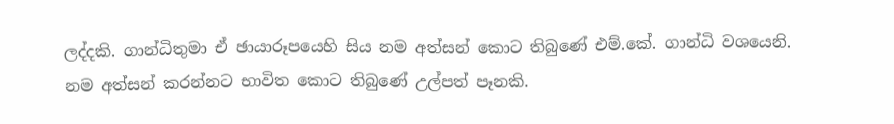ලද්දකි. ගාන්ධිතුමා ඒ ඡායාරූපයෙහි සිය නම අත්සන් කොට තිබුණේ එම්.කේ. ගාන්ධි වශයෙනි. නම අත්සන් කරන්නට භාවිත කොට තිබුණේ උල්පත් පෑනකි.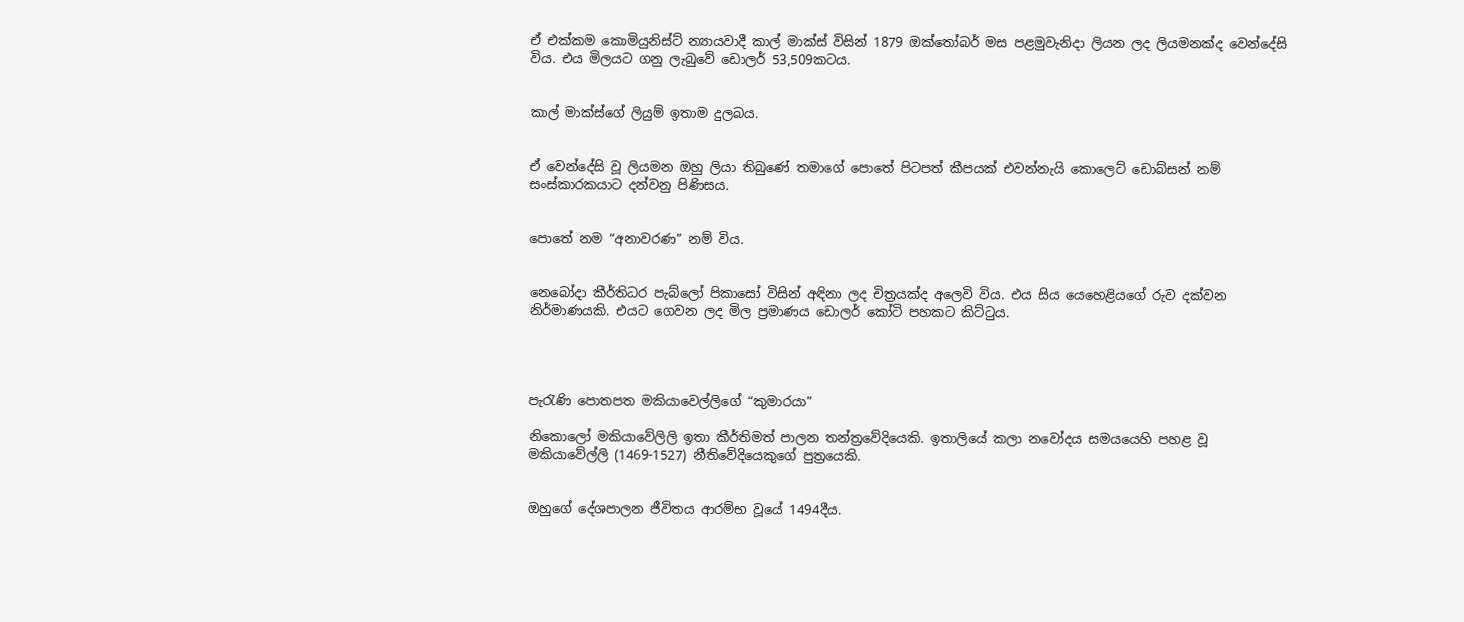ඒ එක්කම කොමියුනිස්ට් න්‍යායවාදී කාල් මාක්ස් විසින් 1879 ඔක්තෝබර් මස පළමුවැනිදා ලියන ලද ලියමනක්ද වෙන්දේසි විය. එය මිලයට ගනු ලැබුවේ ඩොලර් 53,509කටය.


කාල් මාක්ස්ගේ ලියුම් ඉතාම දුලබය.


ඒ වෙන්දේසි වූ ලියමන ඔහු ලියා තිබුණේ තමාගේ පොතේ පිටපත් කීපයක් එවන්නැයි කොලෙට් ඩොබ්සන් නම් සංස්කාරකයාට දන්වනු පිණිසය.


පොතේ නම “අනාවරණ” නම් විය.


නෙබෝදා කීර්තිධර පැබ්ලෝ පිකාසෝ විසින් අඳිනා ලද චිත්‍රයක්ද අලෙවි විය. එය සිය යෙහෙළියගේ රුව දක්වන නිර්මාණයකි. එයට ගෙවන ලද මිල ප්‍රමාණය ඩොලර් කෝටි පහකට කිට්ටුය.




පැරැණි පොතපත මකියාවෙල්ලිගේ “කුමාරයා”

නිකොලෝ මකියාවේලිලි ඉතා කීර්තිමත් පාලන තන්ත්‍රවේදියෙකි. ඉතාලියේ කලා නවෝදය සමයයෙහි පහළ වූ මකියාවේල්ලි (1469-1527) නීතිවේදියෙකුගේ පුත්‍රයෙකි.


ඔහුගේ දේශපාලන ජීවිතය ආරම්භ වූයේ 1494දීය.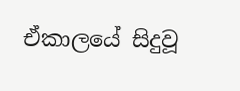ඒකාලයේ සිදුවූ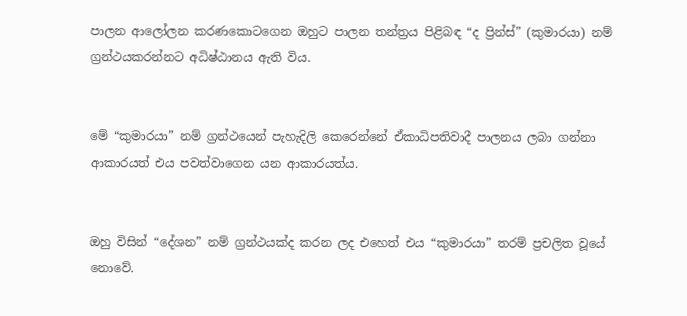පාලන ආලෝලන කරණකොටගෙන ඔහුට පාලන තන්ත්‍රය පිළිබඳ “ද ප්‍රින්ස්” (කුමාරයා) නම් ග්‍රන්ථයකරන්නට අධිෂ්ඨානය ඇති විය.


මේ “කුමාරයා” නම් ග්‍රන්ථයෙන් පැහැදිලි කෙරෙන්නේ ඒකාධිපතිවාදී පාලනය ලබා ගන්නා ආකාරයත් එය පවත්වාගෙන යන ආකාරයත්ය.


ඔහු විසින් “දේශන” නම් ග්‍රන්ථයක්ද කරන ලද එහෙත් එය “කුමාරයා” තරම් ප්‍රචලිත වූයේ නොවේ.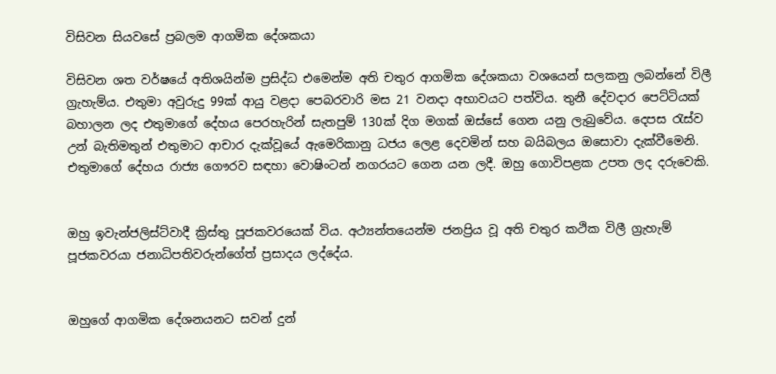විසිවන සියවසේ ප්‍රබලම ආගමික දේශකයා

විසිවන ශත වර්ෂයේ අතිශයින්ම ප්‍රසිද්ධ එමෙන්ම අති චතුර ආගමික දේශකයා වශයෙන් සලකනු ලබන්නේ විලී ග්‍රැහැම්ය. එතුමා අවුරුදු 99ක් ආයු වළදා පෙබරවාරි මස 21 වනදා අභාවයට පත්විය. තුනී දේවදාර පෙට්ටියක් බහාලන ලද එතුමාගේ දේහය පෙරහැරින් සැතපුම් 130ක් දිග මගක් ඔස්සේ ගෙන යනු ලැබුවේය. දෙපස රැස්ව උන් බැතිමතුන් එතුමාට ආචාර දැක්වූයේ ඇමෙරිකානු ධජය ලෙළ දෙවමින් සහ බයිබලය ඔසොවා දැක්වීමෙනි. එතුමාගේ දේහය රාජ්‍ය ගෞරව සඳහා වොෂිංටන් නගරයට ගෙන යන ලදී. ඔහු ගොවිපළක උපත ලද දරුවෙකි.


ඔහු ඉවැන්ජලිස්ට්වාදී ක්‍රිස්තු පූජකවරයෙක් විය. අථ්‍යන්තයෙන්ම ජනප්‍රිය වූ අති චතුර කථික විලී ග්‍රැහැම් පූජකවරයා ජනාධිපතිවරුන්ගේත් ප්‍රසාදය ලද්දේය.


ඔහුගේ ආගමික දේශනයනට සවන් දුන්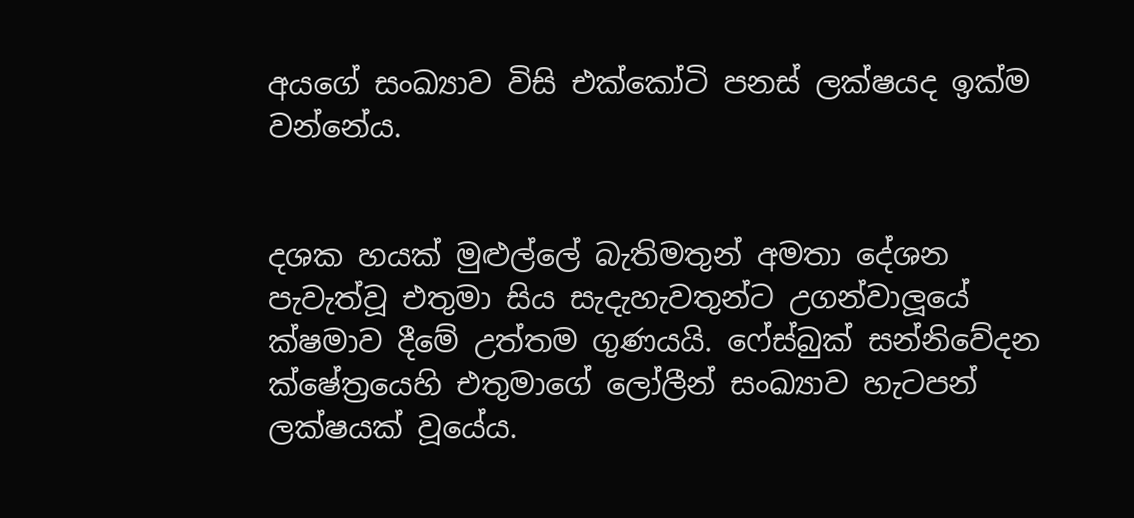අයගේ සංඛ්‍යාව විසි එක්කෝටි පනස් ලක්ෂයද ඉක්ම වන්නේය.


දශක හයක් මුළුල්ලේ බැතිමතුන් අමතා දේශන පැවැත්වූ එතුමා සිය සැදැහැවතුන්ට උගන්වාලූයේ ක්ෂමාව දීමේ උත්තම ගුණයයි. ෆේස්බුක් සන්නිවේදන ක්ෂේත්‍රයෙහි එතුමාගේ ලෝලීන් සංඛ්‍යාව හැටපන් ලක්ෂයක් වූයේය.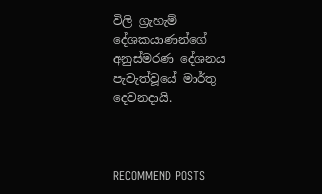විලි ග්‍රැහැම් දේශකයාණන්ගේ අනුස්මරණ දේශනය පැවැත්වූයේ මාර්තු දෙවනදායි.



RECOMMEND POSTS